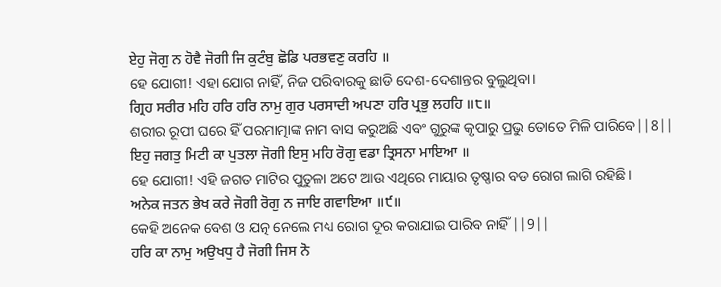ਏਹੁ ਜੋਗੁ ਨ ਹੋਵੈ ਜੋਗੀ ਜਿ ਕੁਟੰਬੁ ਛੋਡਿ ਪਰਭਵਣੁ ਕਰਹਿ ॥
ହେ ଯୋଗୀ! ଏହା ଯୋଗ ନାହିଁ, ନିଜ ପରିବାରକୁ ଛାଡି ଦେଶ-ଦେଶାନ୍ତର ବୁଲୁଥିବା।
ਗ੍ਰਿਹ ਸਰੀਰ ਮਹਿ ਹਰਿ ਹਰਿ ਨਾਮੁ ਗੁਰ ਪਰਸਾਦੀ ਅਪਣਾ ਹਰਿ ਪ੍ਰਭੁ ਲਹਹਿ ॥੮॥
ଶରୀର ରୂପୀ ଘରେ ହିଁ ପରମାତ୍ମାଙ୍କ ନାମ ବାସ କରୁଅଛି ଏବଂ ଗୁରୁଙ୍କ କୃପାରୁ ପ୍ରଭୁ ତୋତେ ମିଳି ପାରିବେ||8||
ਇਹੁ ਜਗਤੁ ਮਿਟੀ ਕਾ ਪੁਤਲਾ ਜੋਗੀ ਇਸੁ ਮਹਿ ਰੋਗੁ ਵਡਾ ਤ੍ਰਿਸਨਾ ਮਾਇਆ ॥
ହେ ଯୋଗୀ! ଏହି ଜଗତ ମାଟିର ପୁତୁଳା ଅଟେ ଆଉ ଏଥିରେ ମାୟାର ତୃଷ୍ଣାର ବଡ ରୋଗ ଲାଗି ରହିଛି।
ਅਨੇਕ ਜਤਨ ਭੇਖ ਕਰੇ ਜੋਗੀ ਰੋਗੁ ਨ ਜਾਇ ਗਵਾਇਆ ॥੯॥
କେହି ଅନେକ ବେଶ ଓ ଯତ୍ନ ନେଲେ ମଧ୍ୟ ରୋଗ ଦୂର କରାଯାଇ ପାରିବ ନାହିଁ ||9||
ਹਰਿ ਕਾ ਨਾਮੁ ਅਉਖਧੁ ਹੈ ਜੋਗੀ ਜਿਸ ਨੋ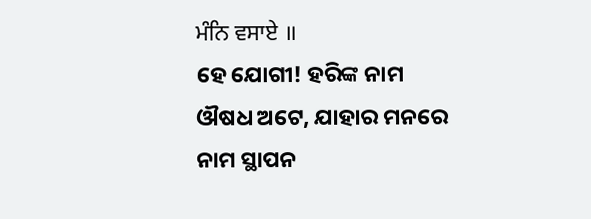ਮੰਨਿ ਵਸਾਏ ॥
ହେ ଯୋଗୀ! ହରିଙ୍କ ନାମ ଔଷଧ ଅଟେ, ଯାହାର ମନରେ ନାମ ସ୍ଥାପନ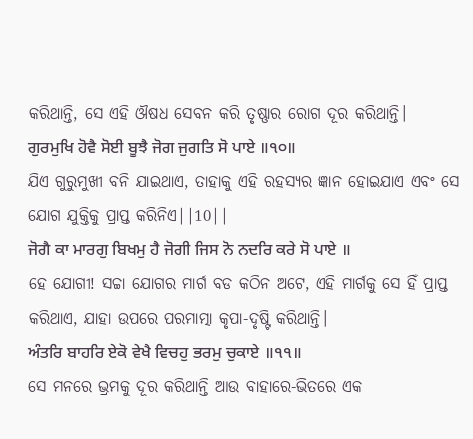କରିଥାନ୍ତି, ସେ ଏହି ଔଷଧ ସେବନ କରି ତୃଷ୍ଣାର ରୋଗ ଦୂର କରିଥାନ୍ତି।
ਗੁਰਮੁਖਿ ਹੋਵੈ ਸੋਈ ਬੂਝੈ ਜੋਗ ਜੁਗਤਿ ਸੋ ਪਾਏ ॥੧੦॥
ଯିଏ ଗୁରୁମୁଖୀ ବନି ଯାଇଥାଏ, ତାହାକୁ ଏହି ରହସ୍ୟର ଜ୍ଞାନ ହୋଇଯାଏ ଏବଂ ସେ ଯୋଗ ଯୁକ୍ତିକୁ ପ୍ରାପ୍ତ କରିନିଏ||10||
ਜੋਗੈ ਕਾ ਮਾਰਗੁ ਬਿਖਮੁ ਹੈ ਜੋਗੀ ਜਿਸ ਨੋ ਨਦਰਿ ਕਰੇ ਸੋ ਪਾਏ ॥
ହେ ଯୋଗୀ! ସଚ୍ଚା ଯୋଗର ମାର୍ଗ ବଡ କଠିନ ଅଟେ, ଏହି ମାର୍ଗକୁ ସେ ହିଁ ପ୍ରାପ୍ତ କରିଥାଏ, ଯାହା ଉପରେ ପରମାତ୍ମା କୃପା-ଦୃଷ୍ଟି କରିଥାନ୍ତି।
ਅੰਤਰਿ ਬਾਹਰਿ ਏਕੋ ਵੇਖੈ ਵਿਚਹੁ ਭਰਮੁ ਚੁਕਾਏ ॥੧੧॥
ସେ ମନରେ ଭ୍ରମକୁ ଦୂର କରିଥାନ୍ତି ଆଉ ବାହାରେ-ଭିତରେ ଏକ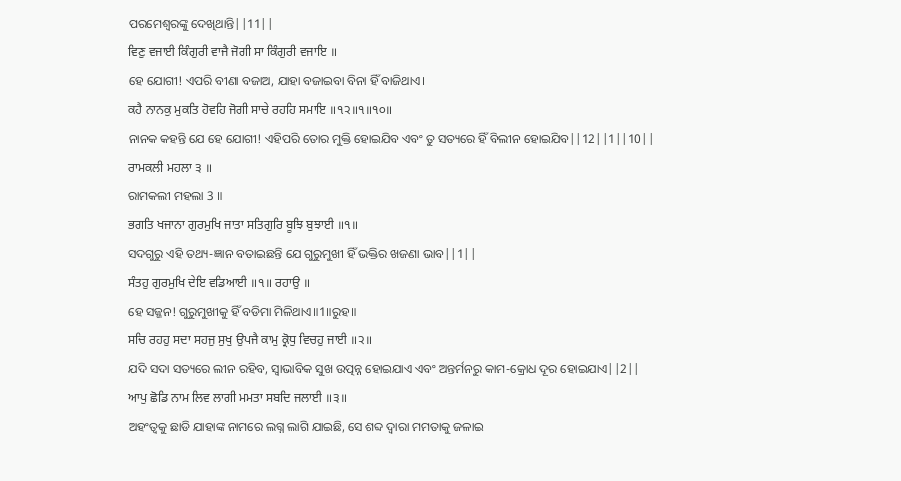ପରମେଶ୍ଵରଙ୍କୁ ଦେଖିଥାନ୍ତି||11||
ਵਿਣੁ ਵਜਾਈ ਕਿੰਗੁਰੀ ਵਾਜੈ ਜੋਗੀ ਸਾ ਕਿੰਗੁਰੀ ਵਜਾਇ ॥
ହେ ଯୋଗୀ! ଏପରି ବୀଣା ବଜାଅ, ଯାହା ବଜାଇବା ବିନା ହିଁ ବାଜିଥାଏ।
ਕਹੈ ਨਾਨਕੁ ਮੁਕਤਿ ਹੋਵਹਿ ਜੋਗੀ ਸਾਚੇ ਰਹਹਿ ਸਮਾਇ ॥੧੨॥੧॥੧੦॥
ନାନକ କହନ୍ତି ଯେ ହେ ଯୋଗୀ! ଏହିପରି ତୋର ମୁକ୍ତି ହୋଇଯିବ ଏବଂ ତୁ ସତ୍ୟରେ ହିଁ ବିଲୀନ ହୋଇଯିବ||12||1||10||
ਰਾਮਕਲੀ ਮਹਲਾ ੩ ॥
ରାମକଲୀ ମହଲା 3 ॥
ਭਗਤਿ ਖਜਾਨਾ ਗੁਰਮੁਖਿ ਜਾਤਾ ਸਤਿਗੁਰਿ ਬੂਝਿ ਬੁਝਾਈ ॥੧॥
ସଦଗୁରୁ ଏହି ତଥ୍ୟ-ଜ୍ଞାନ ବତାଇଛନ୍ତି ଯେ ଗୁରୁମୁଖୀ ହିଁ ଭକ୍ତିର ଖଜଣା ଭାବ||1||
ਸੰਤਹੁ ਗੁਰਮੁਖਿ ਦੇਇ ਵਡਿਆਈ ॥੧॥ ਰਹਾਉ ॥
ହେ ସଜ୍ଜନ! ଗୁରୁମୁଖୀକୁ ହିଁ ବଡିମା ମିଳିଥାଏ॥1॥ରୁହ॥
ਸਚਿ ਰਹਹੁ ਸਦਾ ਸਹਜੁ ਸੁਖੁ ਉਪਜੈ ਕਾਮੁ ਕ੍ਰੋਧੁ ਵਿਚਹੁ ਜਾਈ ॥੨॥
ଯଦି ସଦା ସତ୍ୟରେ ଲୀନ ରହିବ, ସ୍ଵାଭାବିକ ସୁଖ ଉତ୍ପନ୍ନ ହୋଇଯାଏ ଏବଂ ଅନ୍ତର୍ମନରୁ କାମ-କ୍ରୋଧ ଦୂର ହୋଇଯାଏ||2||
ਆਪੁ ਛੋਡਿ ਨਾਮ ਲਿਵ ਲਾਗੀ ਮਮਤਾ ਸਬਦਿ ਜਲਾਈ ॥੩॥
ଅହଂତ୍ଵକୁ ଛାଡି ଯାହାଙ୍କ ନାମରେ ଲଗ୍ନ ଲାଗି ଯାଇଛି, ସେ ଶବ୍ଦ ଦ୍ଵାରା ମମତାକୁ ଜଳାଇ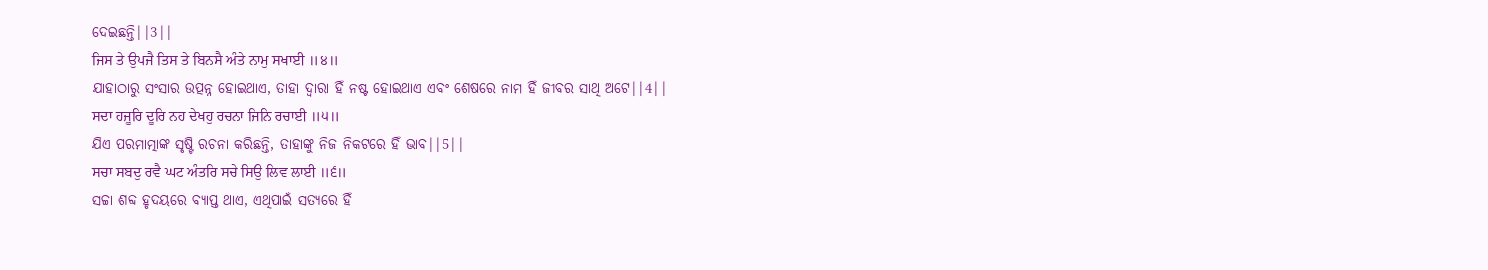ଦେଇଛନ୍ତି||3||
ਜਿਸ ਤੇ ਉਪਜੈ ਤਿਸ ਤੇ ਬਿਨਸੈ ਅੰਤੇ ਨਾਮੁ ਸਖਾਈ ॥੪॥
ଯାହାଠାରୁ ସଂସାର ଉତ୍ପନ୍ନ ହୋଇଥାଏ, ତାହା ଦ୍ଵାରା ହିଁ ନଷ୍ଟ ହୋଇଥାଏ ଏବଂ ଶେଷରେ ନାମ ହିଁ ଜୀବର ସାଥି ଅଟେ||4||
ਸਦਾ ਹਜੂਰਿ ਦੂਰਿ ਨਹ ਦੇਖਹੁ ਰਚਨਾ ਜਿਨਿ ਰਚਾਈ ॥੫॥
ଯିଏ ପରମାତ୍ମାଙ୍କ ସୃଷ୍ଟି ରଚନା କରିଛନ୍ତି, ତାହାଙ୍କୁ ନିଜ ନିକଟରେ ହିଁ ଭାବ||5||
ਸਚਾ ਸਬਦੁ ਰਵੈ ਘਟ ਅੰਤਰਿ ਸਚੇ ਸਿਉ ਲਿਵ ਲਾਈ ॥੬॥
ସଚ୍ଚା ଶବ୍ଦ ହୃଦୟରେ ବ୍ୟାପ୍ତ ଥାଏ, ଏଥିପାଇଁ ସତ୍ୟରେ ହିଁ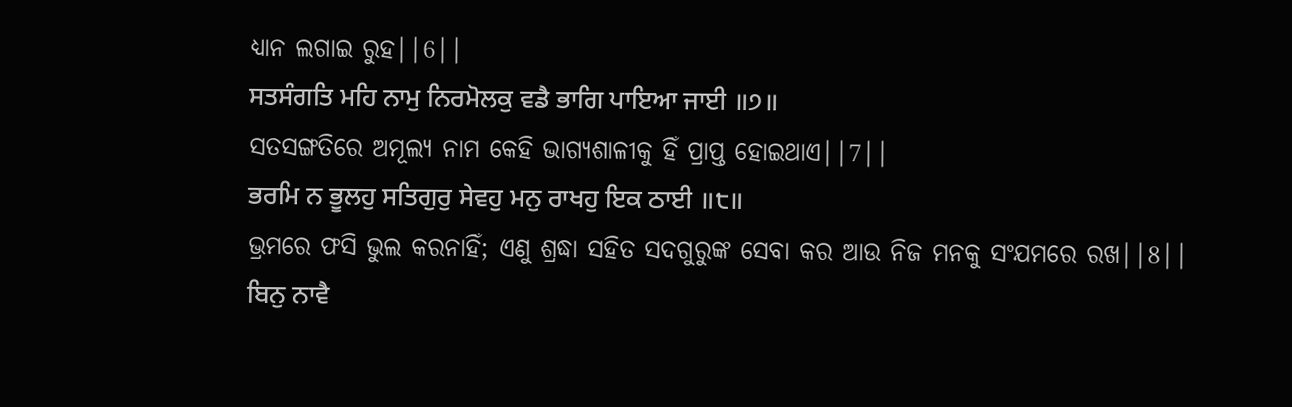ଧ୍ୟାନ ଲଗାଇ ରୁହ||6||
ਸਤਸੰਗਤਿ ਮਹਿ ਨਾਮੁ ਨਿਰਮੋਲਕੁ ਵਡੈ ਭਾਗਿ ਪਾਇਆ ਜਾਈ ॥੭॥
ସତସଙ୍ଗତିରେ ଅମୂଲ୍ୟ ନାମ କେହି ଭାଗ୍ୟଶାଳୀକୁ ହିଁ ପ୍ରାପ୍ତ ହୋଇଥାଏ||7||
ਭਰਮਿ ਨ ਭੂਲਹੁ ਸਤਿਗੁਰੁ ਸੇਵਹੁ ਮਨੁ ਰਾਖਹੁ ਇਕ ਠਾਈ ॥੮॥
ଭ୍ରମରେ ଫସି ଭୁଲ କରନାହିଁ; ଏଣୁ ଶ୍ରଦ୍ଧା ସହିତ ସଦଗୁରୁଙ୍କ ସେବା କର ଆଉ ନିଜ ମନକୁ ସଂଯମରେ ରଖ||8||
ਬਿਨੁ ਨਾਵੈ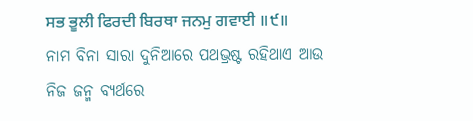ਸਭ ਭੂਲੀ ਫਿਰਦੀ ਬਿਰਥਾ ਜਨਮੁ ਗਵਾਈ ॥੯॥
ନାମ ବିନା ସାରା ଦୁନିଆରେ ପଥଭ୍ରଷ୍ଟ ରହିଥାଏ ଆଉ ନିଜ ଜନ୍ମ ବ୍ୟର୍ଥରେ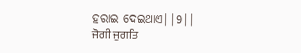ହରାଇ ଦେଇଥାଏ||9||
ਜੋਗੀ ਜੁਗਤਿ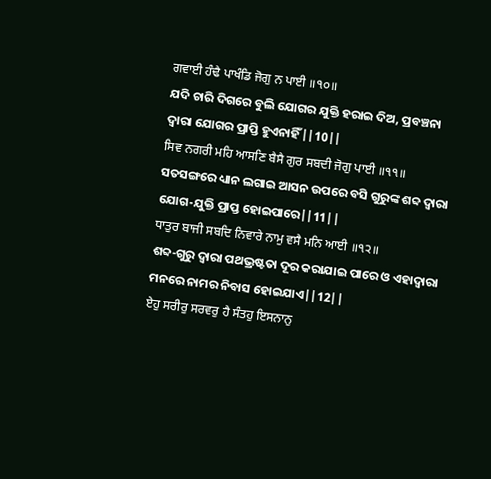ਗਵਾਈ ਹੰਢੈ ਪਾਖੰਡਿ ਜੋਗੁ ਨ ਪਾਈ ॥੧੦॥
ଯଦି ଚାରି ଦିଗରେ ବୁଲି ଯୋଗର ଯୁକ୍ତି ହରାଇ ଦିଅ, ପ୍ରବଞ୍ଚନା ଦ୍ଵାରା ଯୋଗର ପ୍ରାପ୍ତି ହୁଏନାହିଁ||10||
ਸਿਵ ਨਗਰੀ ਮਹਿ ਆਸਣਿ ਬੈਸੈ ਗੁਰ ਸਬਦੀ ਜੋਗੁ ਪਾਈ ॥੧੧॥
ସତସଙ୍ଗରେ ଧ୍ୟାନ ଲଗାଇ ଆସନ ଉପରେ ବସି ଗୁରୁଙ୍କ ଶବ୍ଦ ଦ୍ଵାରା ଯୋଗ-ଯୁକ୍ତି ପ୍ରାପ୍ତ ହୋଇପାରେ||11||
ਧਾਤੁਰ ਬਾਜੀ ਸਬਦਿ ਨਿਵਾਰੇ ਨਾਮੁ ਵਸੈ ਮਨਿ ਆਈ ॥੧੨॥
ଶବ୍ଦ-ଗୁରୁ ଦ୍ଵାରା ପଥଭ୍ରଷ୍ଟତା ଦୂର କରାଯାଇ ପାରେ ଓ ଏହାଦ୍ୱାରା ମନରେ ନାମର ନିବାସ ହୋଇଯାଏ||12||
ਏਹੁ ਸਰੀਰੁ ਸਰਵਰੁ ਹੈ ਸੰਤਹੁ ਇਸਨਾਨੁ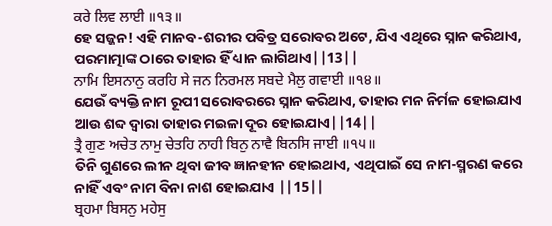ਕਰੇ ਲਿਵ ਲਾਈ ॥੧੩॥
ହେ ସଜ୍ଜନ! ଏହି ମାନବ-ଶରୀର ପବିତ୍ର ସରୋବର ଅଟେ, ଯିଏ ଏଥିରେ ସ୍ନାନ କରିଥାଏ, ପରମାତ୍ମାଙ୍କ ଠାରେ ତାହାର ହିଁ ଧ୍ୟାନ ଲାଗିଥାଏ||13||
ਨਾਮਿ ਇਸਨਾਨੁ ਕਰਹਿ ਸੇ ਜਨ ਨਿਰਮਲ ਸਬਦੇ ਮੈਲੁ ਗਵਾਈ ॥੧੪॥
ଯେଉଁ ବ୍ୟକ୍ତି ନାମ ରୂପୀ ସରୋବରରେ ସ୍ନାନ କରିଥାଏ, ତାହାର ମନ ନିର୍ମଳ ହୋଇଯାଏ ଆଉ ଶବ୍ଦ ଦ୍ଵାରା ତାହାର ମଇଳା ଦୂର ହୋଇଯାଏ||14||
ਤ੍ਰੈ ਗੁਣ ਅਚੇਤ ਨਾਮੁ ਚੇਤਹਿ ਨਾਹੀ ਬਿਨੁ ਨਾਵੈ ਬਿਨਸਿ ਜਾਈ ॥੧੫॥
ତିନି ଗୁଣରେ ଲୀନ ଥିବା ଜୀବ ଜ୍ଞାନହୀନ ହୋଇଥାଏ, ଏଥିପାଇଁ ସେ ନାମ-ସ୍ମରଣ କରେ ନାହିଁ ଏବଂ ନାମ ବିନା ନାଶ ହୋଇଯାଏ ||15||
ਬ੍ਰਹਮਾ ਬਿਸਨੁ ਮਹੇਸੁ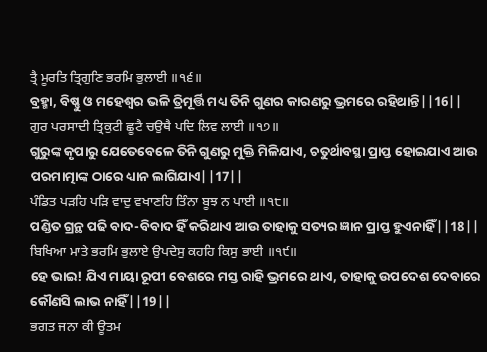ਤ੍ਰੈ ਮੂਰਤਿ ਤ੍ਰਿਗੁਣਿ ਭਰਮਿ ਭੁਲਾਈ ॥੧੬॥
ବ୍ରହ୍ମା, ବିଷ୍ଣୁ ଓ ମହେଶ୍ଵର ଭଳି ତ୍ରିମୂର୍ତ୍ତି ମଧ୍ୟ ତିନି ଗୁଣର କାରଣରୁ ଭ୍ରମରେ ରହିଥାନ୍ତି||16||
ਗੁਰ ਪਰਸਾਦੀ ਤ੍ਰਿਕੁਟੀ ਛੂਟੈ ਚਉਥੈ ਪਦਿ ਲਿਵ ਲਾਈ ॥੧੭॥
ଗୁରୁଙ୍କ କୃପାରୁ ଯେତେବେଳେ ତିନି ଗୁଣରୁ ମୁକ୍ତି ମିଳିଯାଏ, ଚତୁର୍ଥାବସ୍ଥା ପ୍ରାପ୍ତ ହୋଇଯାଏ ଆଉ ପରମାତ୍ମାଙ୍କ ଠାରେ ଧ୍ୟାନ ଲାଗିଯାଏ||17||
ਪੰਡਿਤ ਪੜਹਿ ਪੜਿ ਵਾਦੁ ਵਖਾਣਹਿ ਤਿੰਨਾ ਬੂਝ ਨ ਪਾਈ ॥੧੮॥
ପଣ୍ଡିତ ଗ୍ରନ୍ଥ ପଢି ବାଦ-ବିବାଦ ହିଁ କରିଥାଏ ଆଉ ତାହାକୁ ସତ୍ୟର ଜ୍ଞାନ ପ୍ରାପ୍ତ ହୁଏନାହିଁ||18||
ਬਿਖਿਆ ਮਾਤੇ ਭਰਮਿ ਭੁਲਾਏ ਉਪਦੇਸੁ ਕਹਹਿ ਕਿਸੁ ਭਾਈ ॥੧੯॥
ହେ ଭାଇ! ଯିଏ ମାୟା ରୂପୀ ବେଶରେ ମସ୍ତ ରାହି ଭ୍ରମରେ ଥାଏ, ତାହାକୁ ଉପଦେଶ ଦେବାରେ କୌଣସି ଲାଭ ନାହିଁ||19||
ਭਗਤ ਜਨਾ ਕੀ ਊਤਮ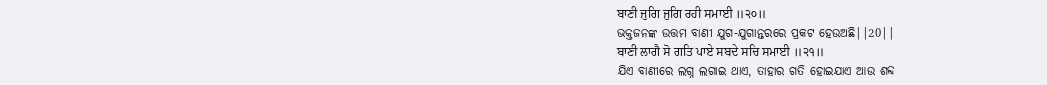ਬਾਣੀ ਜੁਗਿ ਜੁਗਿ ਰਹੀ ਸਮਾਈ ॥੨੦॥
ଭକ୍ତଜନଙ୍କ ଉତ୍ତମ ବାଣୀ ଯୁଗ-ଯୁଗାନ୍ତରରେ ପ୍ରକଟ ହେଉଅଛି||20||
ਬਾਣੀ ਲਾਗੈ ਸੋ ਗਤਿ ਪਾਏ ਸਬਦੇ ਸਚਿ ਸਮਾਈ ॥੨੧॥
ଯିଏ ବାଣୀରେ ଲଗ୍ନ ଲଗାଇ ଥାଏ, ତାହାର ଗତି ହୋଇଯାଏ ଆଉ ଶବ୍ଦ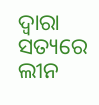ଦ୍ଵାରା ସତ୍ୟରେ ଲୀନ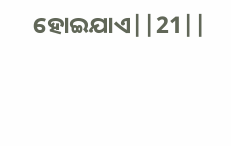ହୋଇଯାଏ||21||